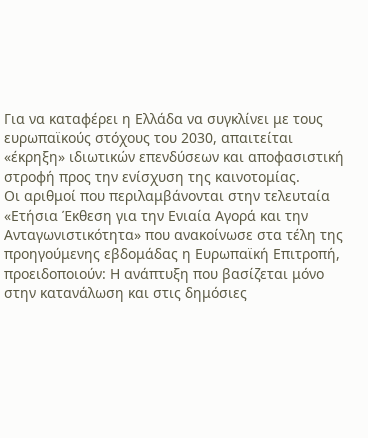Για να καταφέρει η Ελλάδα να συγκλίνει με τους ευρωπαϊκούς στόχους του 2030, απαιτείται «έκρηξη» ιδιωτικών επενδύσεων και αποφασιστική στροφή προς την ενίσχυση της καινοτομίας.
Οι αριθμοί που περιλαμβάνονται στην τελευταία «Ετήσια Έκθεση για την Ενιαία Αγορά και την Ανταγωνιστικότητα» που ανακοίνωσε στα τέλη της προηγούμενης εβδομάδας η Ευρωπαϊκή Επιτροπή, προειδοποιούν: Η ανάπτυξη που βασίζεται μόνο στην κατανάλωση και στις δημόσιες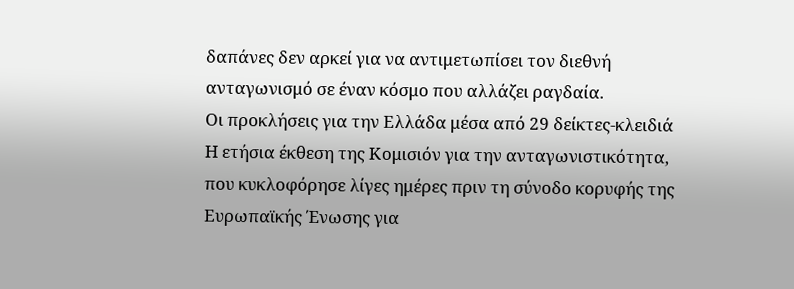δαπάνες δεν αρκεί για να αντιμετωπίσει τον διεθνή ανταγωνισμό σε έναν κόσμο που αλλάζει ραγδαία.
Οι προκλήσεις για την Ελλάδα μέσα από 29 δείκτες-κλειδιά
Η ετήσια έκθεση της Κομισιόν για την ανταγωνιστικότητα, που κυκλοφόρησε λίγες ημέρες πριν τη σύνοδο κορυφής της Ευρωπαϊκής Ένωσης για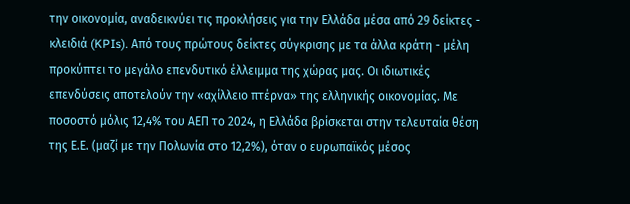την οικονομία, αναδεικνύει τις προκλήσεις για την Ελλάδα μέσα από 29 δείκτες - κλειδιά (KPIs). Από τους πρώτους δείκτες σύγκρισης με τα άλλα κράτη - μέλη προκύπτει το μεγάλο επενδυτικό έλλειμμα της χώρας μας. Οι ιδιωτικές επενδύσεις αποτελούν την «αχίλλειο πτέρνα» της ελληνικής οικονομίας. Με ποσοστό μόλις 12,4% του ΑΕΠ το 2024, η Ελλάδα βρίσκεται στην τελευταία θέση της Ε.Ε. (μαζί με την Πολωνία στο 12,2%), όταν ο ευρωπαϊκός μέσος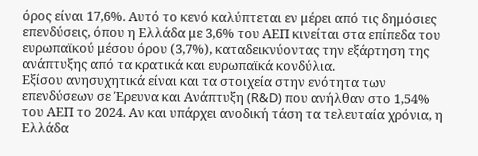όρος είναι 17,6%. Αυτό το κενό καλύπτεται εν μέρει από τις δημόσιες επενδύσεις, όπου η Ελλάδα με 3,6% του ΑΕΠ κινείται στα επίπεδα του ευρωπαϊκού μέσου όρου (3,7%), καταδεικνύοντας την εξάρτηση της ανάπτυξης από τα κρατικά και ευρωπαϊκά κονδύλια.
Εξίσου ανησυχητικά είναι και τα στοιχεία στην ενότητα των επενδύσεων σε Έρευνα και Ανάπτυξη (R&D) που ανήλθαν στο 1,54% του ΑΕΠ το 2024. Αν και υπάρχει ανοδική τάση τα τελευταία χρόνια, η Ελλάδα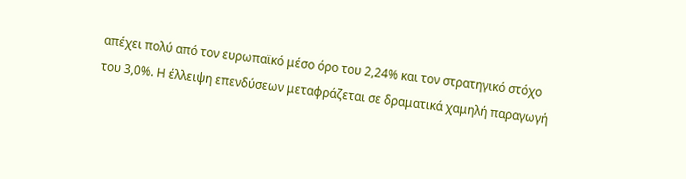απέχει πολύ από τον ευρωπαϊκό μέσο όρο του 2,24% και τον στρατηγικό στόχο του 3,0%. Η έλλειψη επενδύσεων μεταφράζεται σε δραματικά χαμηλή παραγωγή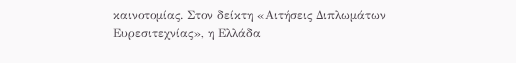καινοτομίας. Στον δείκτη «Αιτήσεις Διπλωμάτων Ευρεσιτεχνίας», η Ελλάδα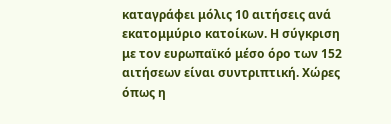καταγράφει μόλις 10 αιτήσεις ανά εκατομμύριο κατοίκων. Η σύγκριση με τον ευρωπαϊκό μέσο όρο των 152 αιτήσεων είναι συντριπτική. Χώρες όπως η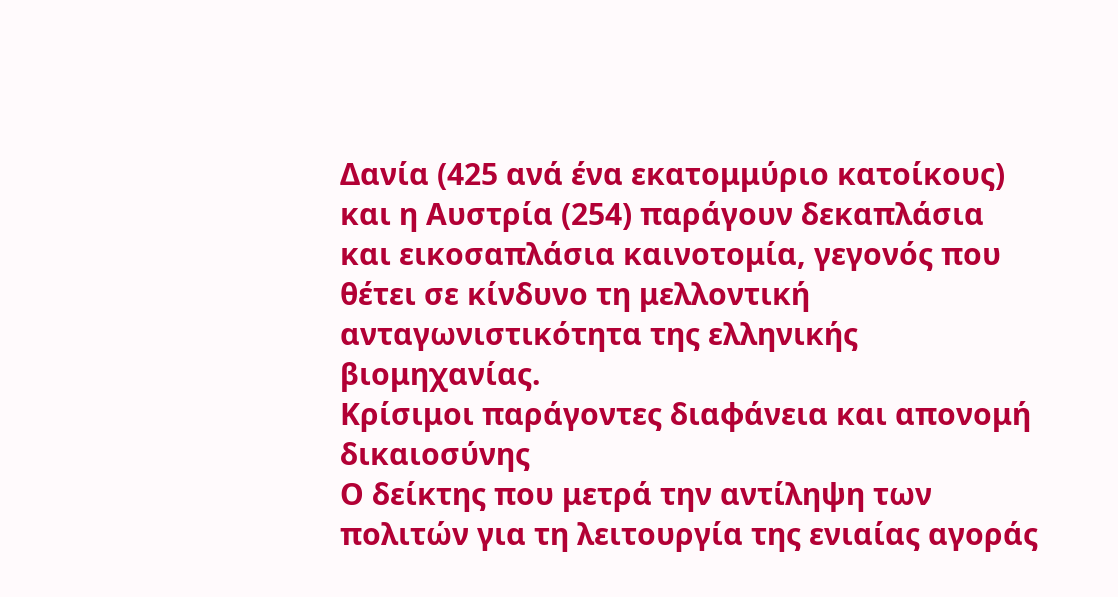Δανία (425 ανά ένα εκατομμύριο κατοίκους) και η Αυστρία (254) παράγουν δεκαπλάσια και εικοσαπλάσια καινοτομία, γεγονός που θέτει σε κίνδυνο τη μελλοντική ανταγωνιστικότητα της ελληνικής βιομηχανίας.
Κρίσιμοι παράγοντες διαφάνεια και απονομή δικαιοσύνης
Ο δείκτης που μετρά την αντίληψη των πολιτών για τη λειτουργία της ενιαίας αγοράς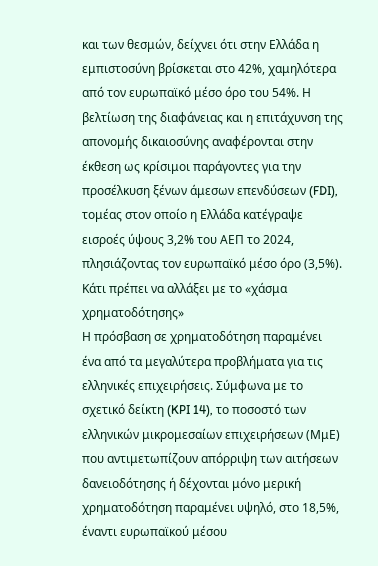και των θεσμών, δείχνει ότι στην Ελλάδα η εμπιστοσύνη βρίσκεται στο 42%, χαμηλότερα από τον ευρωπαϊκό μέσο όρο του 54%. Η βελτίωση της διαφάνειας και η επιτάχυνση της απονομής δικαιοσύνης αναφέρονται στην έκθεση ως κρίσιμοι παράγοντες για την προσέλκυση ξένων άμεσων επενδύσεων (FDI), τομέας στον οποίο η Ελλάδα κατέγραψε εισροές ύψους 3,2% του ΑΕΠ το 2024, πλησιάζοντας τον ευρωπαϊκό μέσο όρο (3,5%).
Κάτι πρέπει να αλλάξει με το «χάσμα χρηματοδότησης»
Η πρόσβαση σε χρηματοδότηση παραμένει ένα από τα μεγαλύτερα προβλήματα για τις ελληνικές επιχειρήσεις. Σύμφωνα με το σχετικό δείκτη (KPI 14), το ποσοστό των ελληνικών μικρομεσαίων επιχειρήσεων (ΜμΕ) που αντιμετωπίζουν απόρριψη των αιτήσεων δανειοδότησης ή δέχονται μόνο μερική χρηματοδότηση παραμένει υψηλό, στο 18,5%, έναντι ευρωπαϊκού μέσου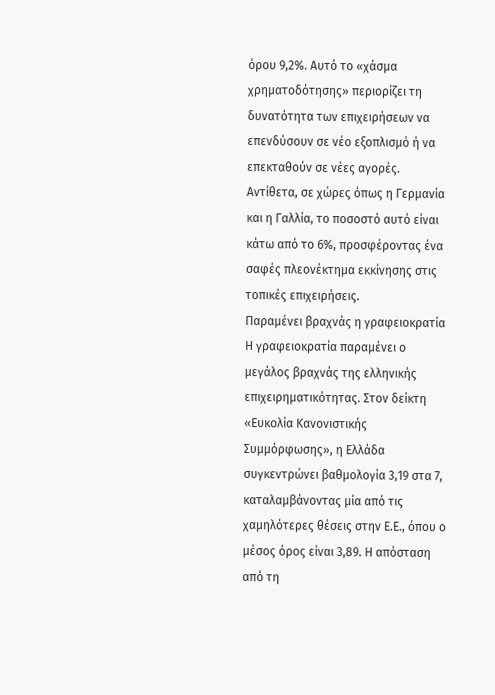όρου 9,2%. Αυτό το «χάσμα χρηματοδότησης» περιορίζει τη δυνατότητα των επιχειρήσεων να επενδύσουν σε νέο εξοπλισμό ή να επεκταθούν σε νέες αγορές. Αντίθετα, σε χώρες όπως η Γερμανία και η Γαλλία, το ποσοστό αυτό είναι κάτω από το 6%, προσφέροντας ένα σαφές πλεονέκτημα εκκίνησης στις τοπικές επιχειρήσεις.
Παραμένει βραχνάς η γραφειοκρατία
Η γραφειοκρατία παραμένει ο μεγάλος βραχνάς της ελληνικής επιχειρηματικότητας. Στον δείκτη «Ευκολία Κανονιστικής Συμμόρφωσης», η Ελλάδα συγκεντρώνει βαθμολογία 3,19 στα 7, καταλαμβάνοντας μία από τις χαμηλότερες θέσεις στην Ε.Ε., όπου ο μέσος όρος είναι 3,89. Η απόσταση από τη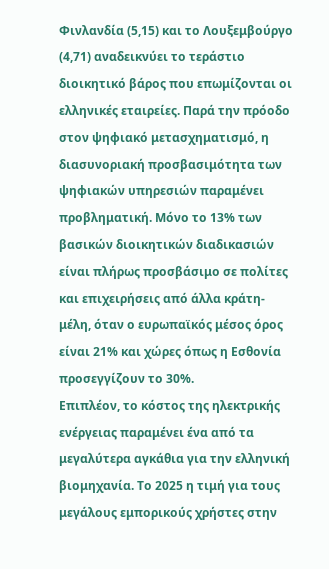Φινλανδία (5,15) και το Λουξεμβούργο (4,71) αναδεικνύει το τεράστιο διοικητικό βάρος που επωμίζονται οι ελληνικές εταιρείες. Παρά την πρόοδο στον ψηφιακό μετασχηματισμό, η διασυνοριακή προσβασιμότητα των ψηφιακών υπηρεσιών παραμένει προβληματική. Μόνο το 13% των βασικών διοικητικών διαδικασιών είναι πλήρως προσβάσιμο σε πολίτες και επιχειρήσεις από άλλα κράτη-μέλη, όταν ο ευρωπαϊκός μέσος όρος είναι 21% και χώρες όπως η Εσθονία προσεγγίζουν το 30%.
Επιπλέον, το κόστος της ηλεκτρικής ενέργειας παραμένει ένα από τα μεγαλύτερα αγκάθια για την ελληνική βιομηχανία. Το 2025 η τιμή για τους μεγάλους εμπορικούς χρήστες στην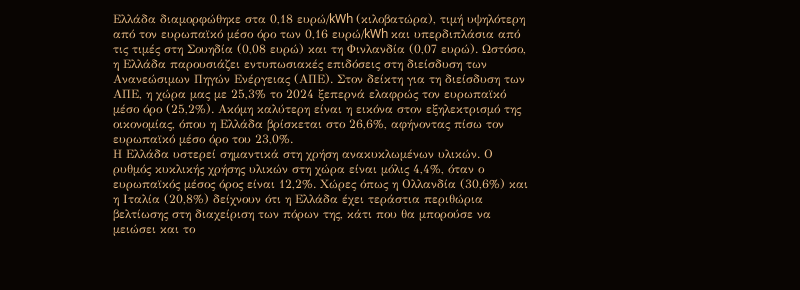Ελλάδα διαμορφώθηκε στα 0,18 ευρώ/kWh (κιλοβατώρα), τιμή υψηλότερη από τον ευρωπαϊκό μέσο όρο των 0,16 ευρώ/kWh και υπερδιπλάσια από τις τιμές στη Σουηδία (0,08 ευρώ) και τη Φινλανδία (0,07 ευρώ). Ωστόσο, η Ελλάδα παρουσιάζει εντυπωσιακές επιδόσεις στη διείσδυση των Ανανεώσιμων Πηγών Ενέργειας (ΑΠΕ). Στον δείκτη για τη διείσδυση των ΑΠΕ, η χώρα μας με 25,3% το 2024 ξεπερνά ελαφρώς τον ευρωπαϊκό μέσο όρο (25,2%). Ακόμη καλύτερη είναι η εικόνα στον εξηλεκτρισμό της οικονομίας, όπου η Ελλάδα βρίσκεται στο 26,6%, αφήνοντας πίσω τον ευρωπαϊκό μέσο όρο του 23,0%.
Η Ελλάδα υστερεί σημαντικά στη χρήση ανακυκλωμένων υλικών. Ο ρυθμός κυκλικής χρήσης υλικών στη χώρα είναι μόλις 4,4%, όταν ο ευρωπαϊκός μέσος όρος είναι 12,2%. Χώρες όπως η Ολλανδία (30,6%) και η Ιταλία (20,8%) δείχνουν ότι η Ελλάδα έχει τεράστια περιθώρια βελτίωσης στη διαχείριση των πόρων της, κάτι που θα μπορούσε να μειώσει και το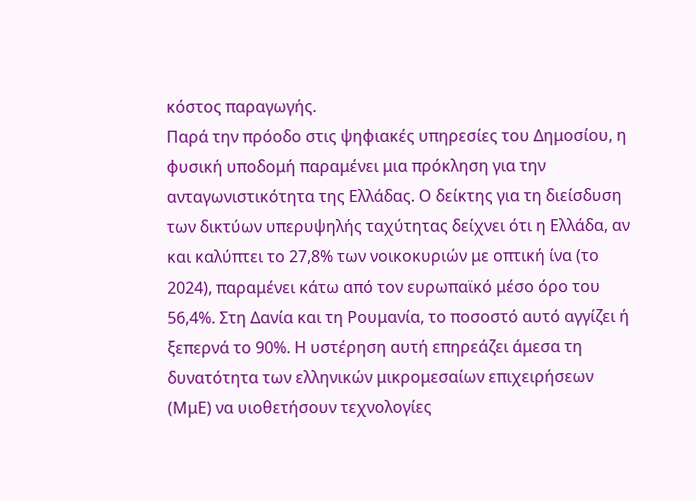κόστος παραγωγής.
Παρά την πρόοδο στις ψηφιακές υπηρεσίες του Δημοσίου, η φυσική υποδομή παραμένει μια πρόκληση για την ανταγωνιστικότητα της Ελλάδας. Ο δείκτης για τη διείσδυση των δικτύων υπερυψηλής ταχύτητας δείχνει ότι η Ελλάδα, αν και καλύπτει το 27,8% των νοικοκυριών με οπτική ίνα (το 2024), παραμένει κάτω από τον ευρωπαϊκό μέσο όρο του 56,4%. Στη Δανία και τη Ρουμανία, το ποσοστό αυτό αγγίζει ή ξεπερνά το 90%. Η υστέρηση αυτή επηρεάζει άμεσα τη δυνατότητα των ελληνικών μικρομεσαίων επιχειρήσεων (ΜμΕ) να υιοθετήσουν τεχνολογίες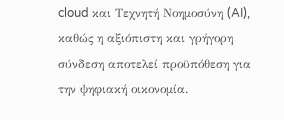cloud και Τεχνητή Νοημοσύνη (AI), καθώς η αξιόπιστη και γρήγορη σύνδεση αποτελεί προϋπόθεση για την ψηφιακή οικονομία.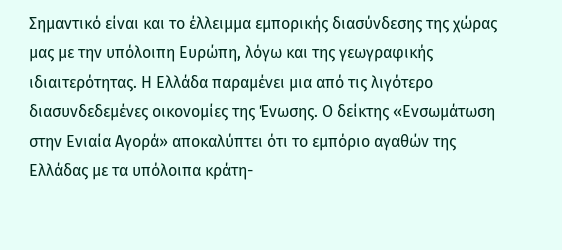Σημαντικό είναι και το έλλειμμα εμπορικής διασύνδεσης της χώρας μας με την υπόλοιπη Ευρώπη, λόγω και της γεωγραφικής ιδιαιτερότητας. Η Ελλάδα παραμένει μια από τις λιγότερο διασυνδεδεμένες οικονομίες της Ένωσης. Ο δείκτης «Ενσωμάτωση στην Ενιαία Αγορά» αποκαλύπτει ότι το εμπόριο αγαθών της Ελλάδας με τα υπόλοιπα κράτη-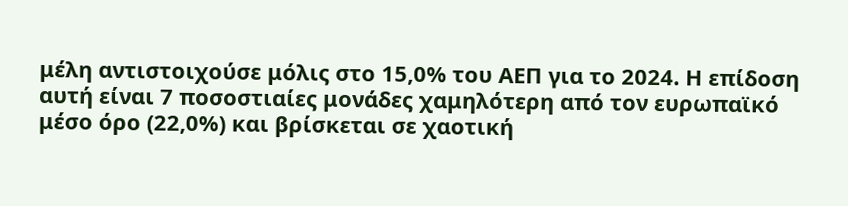μέλη αντιστοιχούσε μόλις στο 15,0% του ΑΕΠ για το 2024. Η επίδοση αυτή είναι 7 ποσοστιαίες μονάδες χαμηλότερη από τον ευρωπαϊκό μέσο όρο (22,0%) και βρίσκεται σε χαοτική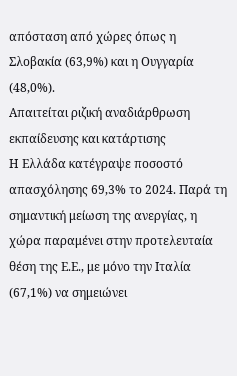απόσταση από χώρες όπως η Σλοβακία (63,9%) και η Ουγγαρία (48,0%).
Απαιτείται ριζική αναδιάρθρωση εκπαίδευσης και κατάρτισης
Η Ελλάδα κατέγραψε ποσοστό απασχόλησης 69,3% το 2024. Παρά τη σημαντική μείωση της ανεργίας, η χώρα παραμένει στην προτελευταία θέση της Ε.Ε., με μόνο την Ιταλία (67,1%) να σημειώνει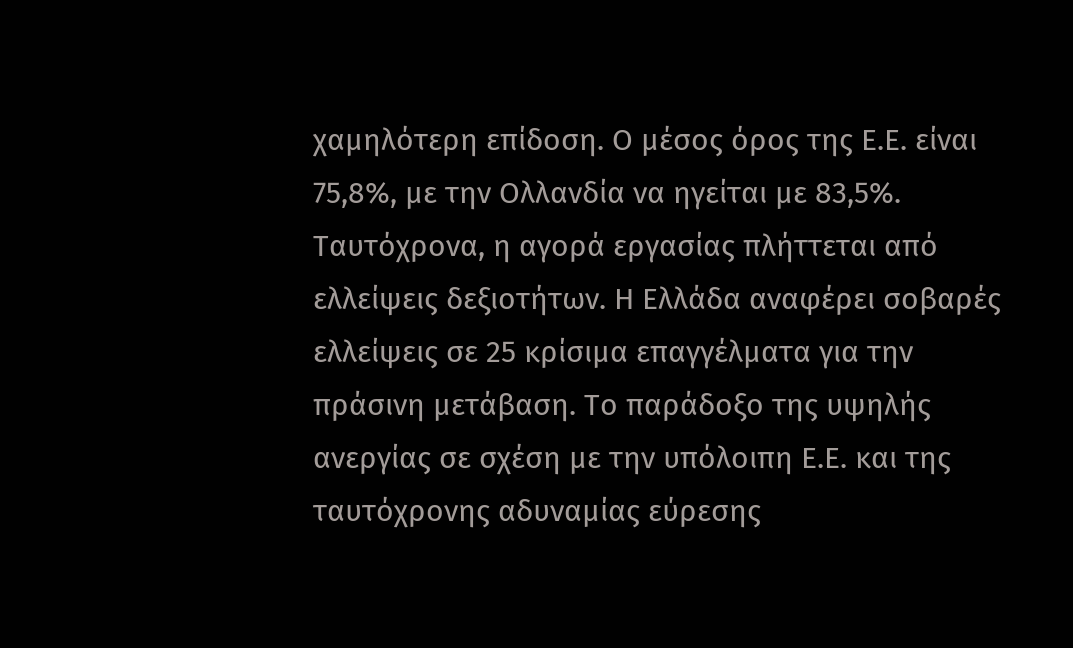χαμηλότερη επίδοση. Ο μέσος όρος της Ε.Ε. είναι 75,8%, με την Ολλανδία να ηγείται με 83,5%. Ταυτόχρονα, η αγορά εργασίας πλήττεται από ελλείψεις δεξιοτήτων. Η Ελλάδα αναφέρει σοβαρές ελλείψεις σε 25 κρίσιμα επαγγέλματα για την πράσινη μετάβαση. Το παράδοξο της υψηλής ανεργίας σε σχέση με την υπόλοιπη Ε.Ε. και της ταυτόχρονης αδυναμίας εύρεσης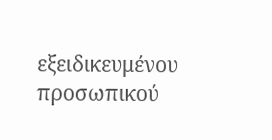εξειδικευμένου προσωπικού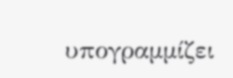υπογραμμίζει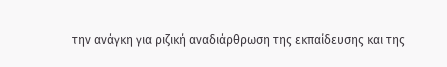την ανάγκη για ριζική αναδιάρθρωση της εκπαίδευσης και της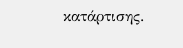κατάρτισης.